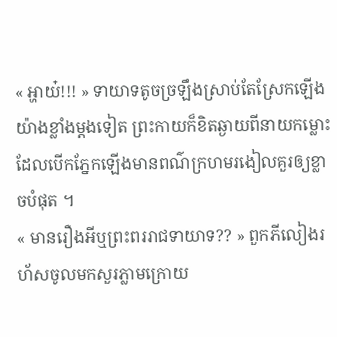« អ្ហាយ៎!!! » ទាយាទតូចច្រឡឹងស្រាប់តែស្រែកឡើងយ៉ាងខ្លាំងម្ដងទៀត ព្រះកាយក៏ខិតឆ្ងាយពីនាយកម្លោះដែលបើកភ្នែកឡើងមានពណ៌ក្រហមរងៀលគួរឲ្យខ្លាចបំផុត ។
« មានរឿងអីឬព្រះពររាជទាយាទ?? » ពួកភីលៀងរហ័សចូលមកសួរភ្លាមក្រោយ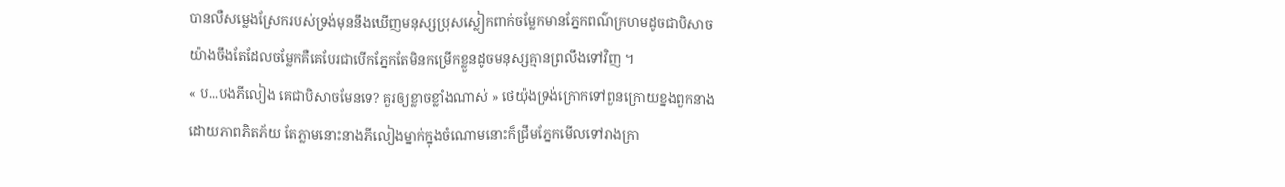បានលឺសម្លេងស្រែករបស់ទ្រង់មុននឹងឃើញមនុស្សប្រុសស្លៀកពាក់ចម្លែកមានភ្នែកពណ៌ក្រហមដូចជាបិសាចយ៉ាងចឹងតែដែលចម្លែកគឺគេបែរជាបើកភ្នែកតែមិនកម្រើកខ្លួនដូចមនុស្សគ្មានព្រលឹងទៅវិញ ។
« ប...បងភីលៀង គេជាបិសាចមែនទេ? គួរឲ្យខ្លាចខ្លាំងណាស់ » ថេយ៉ុងទ្រង់ក្រោកទៅពួនក្រោយខ្នងពួកនាងដោយភាពភិតភ័យ តែភ្លាមនោះនាងភីលៀងម្នាក់ក្នុងចំណោមនោះក៏ជ្រឹមភ្នែកមើលទៅរាងក្រា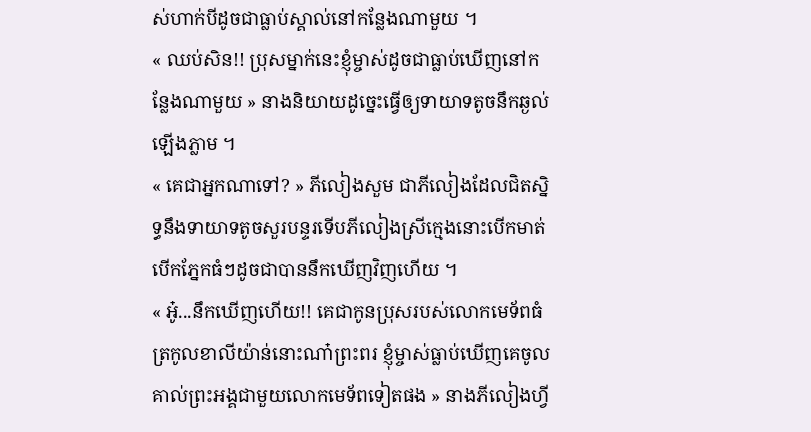ស់ហាក់បីដូចជាធ្លាប់ស្គាល់នៅកន្លែងណាមួយ ។
« ឈប់សិន!! ប្រុសម្នាក់នេះខ្ញុំម្ចាស់ដូចជាធ្លាប់ឃើញនៅកន្លែងណាមួយ » នាងនិយាយដូច្នេះធ្វើឲ្យទាយាទតូចនឹកឆ្ងល់ឡើងភ្លាម ។
« គេជាអ្នកណាទៅ? » ភីលៀងសួម ជាភីលៀងដែលជិតស្និទ្ធនឹងទាយាទតូចសួរបន្ទរទើបភីលៀងស្រីក្មេងនោះបើកមាត់បើកភ្នែកធំៗដូចជាបាននឹកឃើញវិញហើយ ។
« អូ៎...នឹកឃើញហើយ!! គេជាកូនប្រុសរបស់លោកមេទ័ពធំត្រកូលខាលីយ៉ាន់នោះណា៎ព្រះពរ ខ្ញុំម្ចាស់ធ្លាប់ឃើញគេចូលគាល់ព្រះអង្គជាមួយលោកមេទ័ពទៀតផង » នាងភីលៀងហ្វី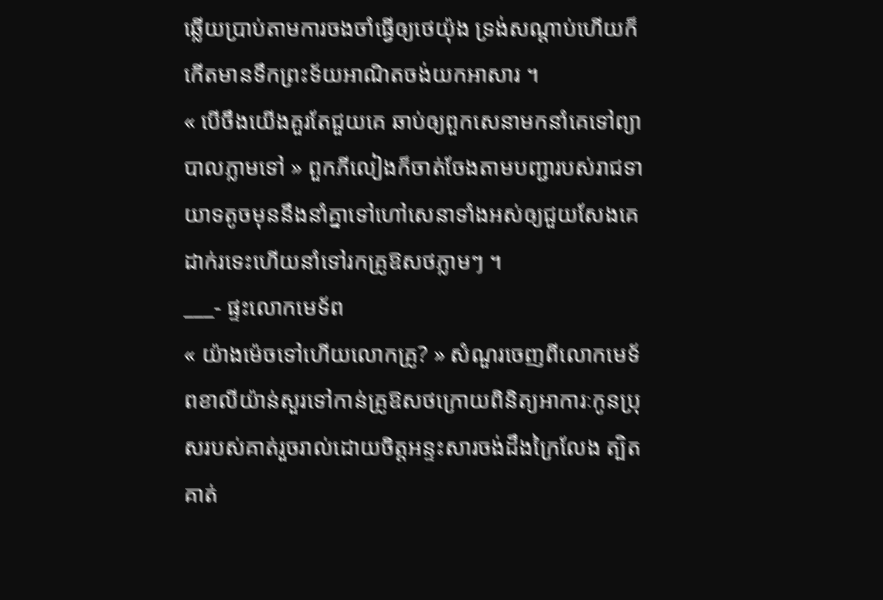ឆ្លើយប្រាប់តាមការចងចាំធ្វើឲ្យថេយ៉ុង ទ្រង់សណ្ដាប់ហើយក៏កើតមានទឹកព្រះទ័យអាណិតចង់យកអាសារ ។
« បើចឹងយើងគួរតែជួយគេ ឆាប់ឲ្យពួកសេនាមកនាំគេទៅព្យាបាលភ្លាមទៅ » ពួកភីលៀងក៏ចាត់ចែងតាមបញ្ជារបស់រាជទាយាទតូចមុននឹងនាំគ្នាទៅហៅសេនាទាំងអស់ឲ្យជួយសែងគេដាក់រទេះហើយនាំទៅរកគ្រូឱសថភ្លាមៗ ។
___- ផ្ទះលោកមេទ័ព
« យ៉ាងម៉េចទៅហើយលោកគ្រូ? » សំណួរចេញពីលោកមេទ័ពខាលីយ៉ាន់សួរទៅកាន់គ្រូឱសថក្រោយពិនិត្យអាការៈកូនប្រុសរបស់គាត់រួចរាល់ដោយចិត្តអន្ទះសារចង់ដឹងក្រៃលែង ត្បិតគាត់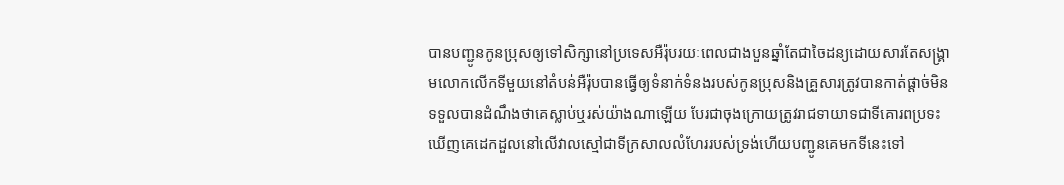បានបញ្ជូនកូនប្រុសឲ្យទៅសិក្សានៅប្រទេសអឺរ៉ុបរយៈពេលជាងបួនឆ្នាំតែជាចៃដន្យដោយសារតែសង្គ្រាមលោកលើកទីមួយនៅតំបន់អឺរ៉ុបបានធ្វើឲ្យទំនាក់ទំនងរបស់កូនប្រុសនិងគ្រួសារត្រូវបានកាត់ផ្ដាច់មិនទទួលបានដំណឹងថាគេស្លាប់ឬរស់យ៉ាងណាឡើយ បែរជាចុងក្រោយត្រូវរាជទាយាទជាទីគោរពប្រទះឃើញគេដេកដួលនៅលើវាលស្មៅជាទីក្រសាលលំហែររបស់ទ្រង់ហើយបញ្ជូនគេមកទីនេះទៅ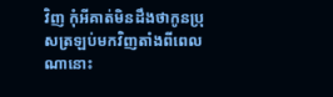វិញ កុំអីគាត់មិនដឹងថាកូនប្រុសត្រឡប់មកវិញតាំងពីពេលណានោះ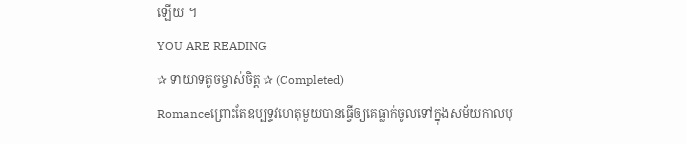ឡើយ ។
YOU ARE READING
✰ ទាយាទតូចម្ចាស់ចិត្ត ✰ (Completed)
Romanceព្រោះតែឧប្បទ្ទវហេតុមួយបានធ្វើឲ្យគេធ្លាក់ចូលទៅក្នុងសម័យកាលបុ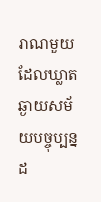រាណមួយដែលឃ្លាតឆ្ងាយសម័យបច្ចុប្បន្នដ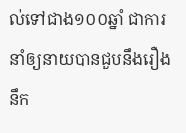ល់ទៅជាង១០០ឆ្នាំ ជាការនាំឲ្យនាយបានជួបនឹងរឿងនឹក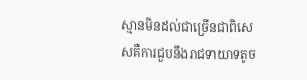ស្មានមិនដល់ជាច្រើនជាពិសេសគឺការជួបនឹងរាជទាយាទតូច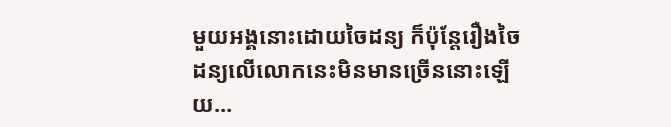មួយអង្គនោះដោយចៃដន្យ ក៏ប៉ុន្តែរឿងចៃដន្យលើលោកនេះមិនមានច្រើននោះឡើយ...